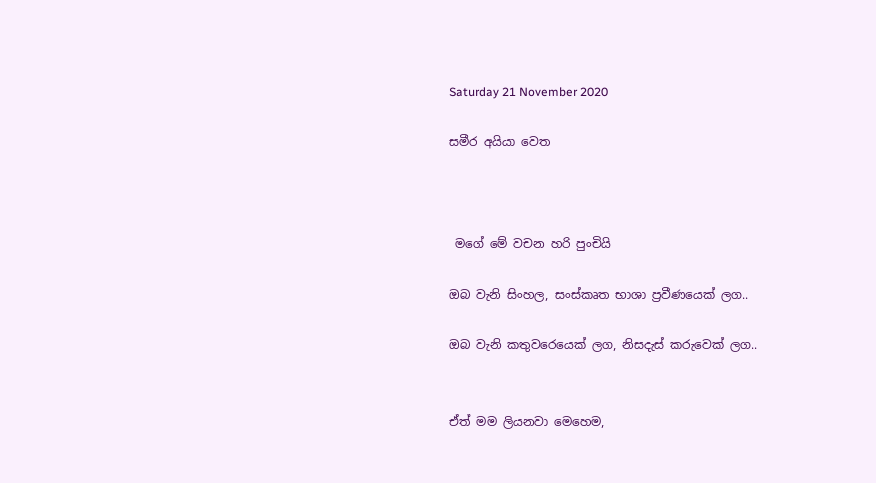Saturday 21 November 2020

සමීර අයියා වෙත



 මගේ මේ වචන හරි පුංචියි

ඔබ වැනි සිංහල, සංස්කෘත භාශා ප්‍රවීණයෙක් ලග..

ඔබ වැනි කතුවරෙයෙක් ලග, නිසදැස් කරුවෙක් ලග..


ඒත් මම ලියනවා මෙහෙම,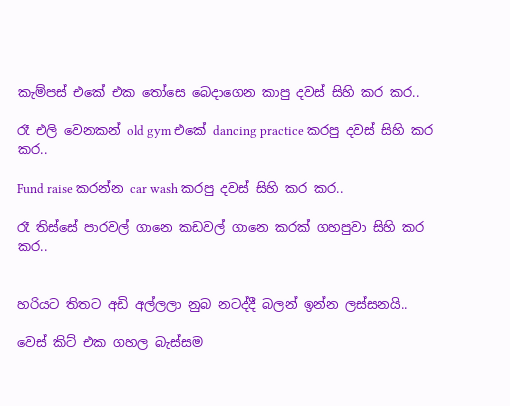කැම්පස් එකේ එක තෝසෙ බෙදාගෙන කාපු දවස් සිහි කර කර..

රෑ එලි වෙනකන් old gym එකේ dancing practice කරපු දවස් සිහි කර කර..

Fund raise කරන්න car wash කරපු දවස් සිහි කර කර..

රෑ තිස්සේ පාරවල් ගානෙ කඩවල් ගානෙ කරක් ගහපුවා සිහි කර කර..


හරියට තිතට අඩි අල්ලලා නුබ නටද්දී බලන් ඉන්න ලස්සනයි..

වෙස් කිට් එක ගහල බැස්සම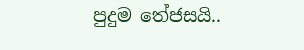පුදුම තේජසයි..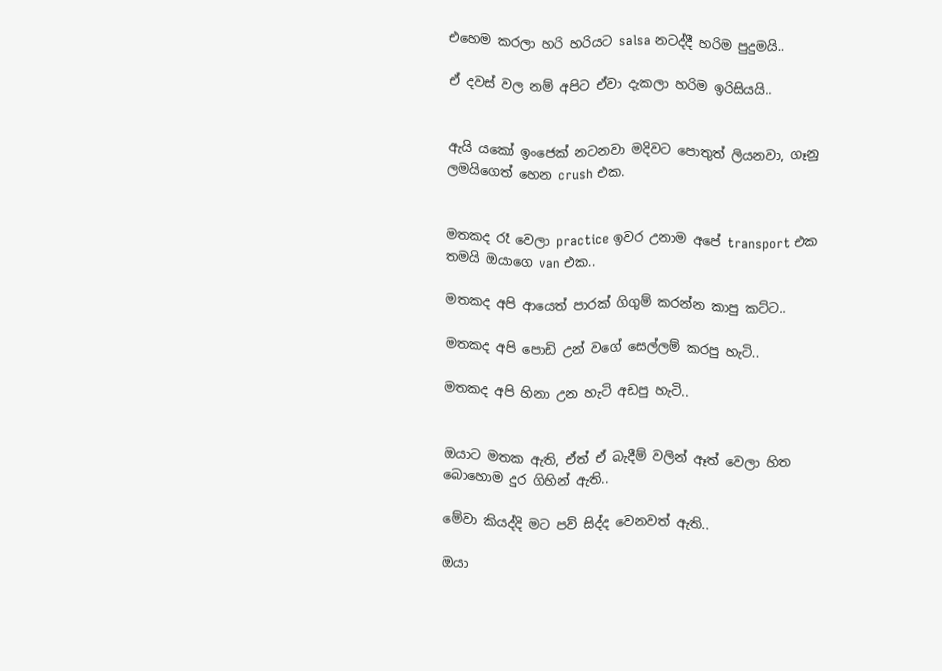එහෙම කරලා හරි හරියට salsa නටද්දී හරිම පුදුමයි..

ඒ දවස් වල නම් අපිට ඒවා දැකලා හරිම ඉරිසියයි..


ඇයි යකෝ ඉංජෙක් නටනවා මදිවට පොතුත් ලියනවා, ගෑනු ලමයිගෙත් හෙන crush එක.


මතකද රෑ වෙලා practice ඉවර උනාම අපේ transport එක තමයි ඔයාගෙ van එක..

මතකද අපි ආයෙත් පාරක් ගිගුම් කරන්න කාපු කට්ට..

මතකද අපි පොඩි උන් වගේ සෙල්ලම් කරපු හැටි..

මතකද අපි හිනා උන හැටි අඩපු හැටි..


ඔයාට මතක ඇති, ඒත් ඒ බැදීම් වලින් ඈත් වෙලා හිත බොහොම දුර ගිහින් ඇති..

මේවා කියද්දි මට පව් සිද්ද වෙනවත් ඇති..

ඔයා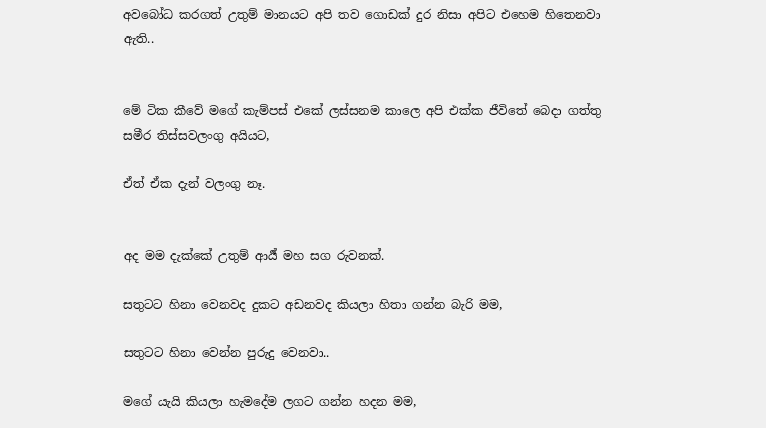අවබෝධ කරගත් උතුම් මානයට අපි තව ගොඩක් දුර නිසා අපිට එහෙම හිතෙනවා ඇති..


මේ ටික කීවේ මගේ කැම්පස් එකේ ලස්සනම කාලෙ අපි එක්ක ජීවිතේ බෙදා ගත්තු සමීර තිස්සවලංගු අයියට,

ඒත් ඒක දැන් වලංගු නෑ.


අද මම දැක්කේ උතුම් ආර්‍ය් මහ සග රුවනක්.

සතුටට හිනා වෙනවද දුකට අඩනවද කියලා හිතා ගන්න බැරි මම,

සතුටට හිනා වෙන්න පුරුදු වෙනවා..

මගේ යැයි කියලා හැමදේම ලගට ගන්න හදන මම,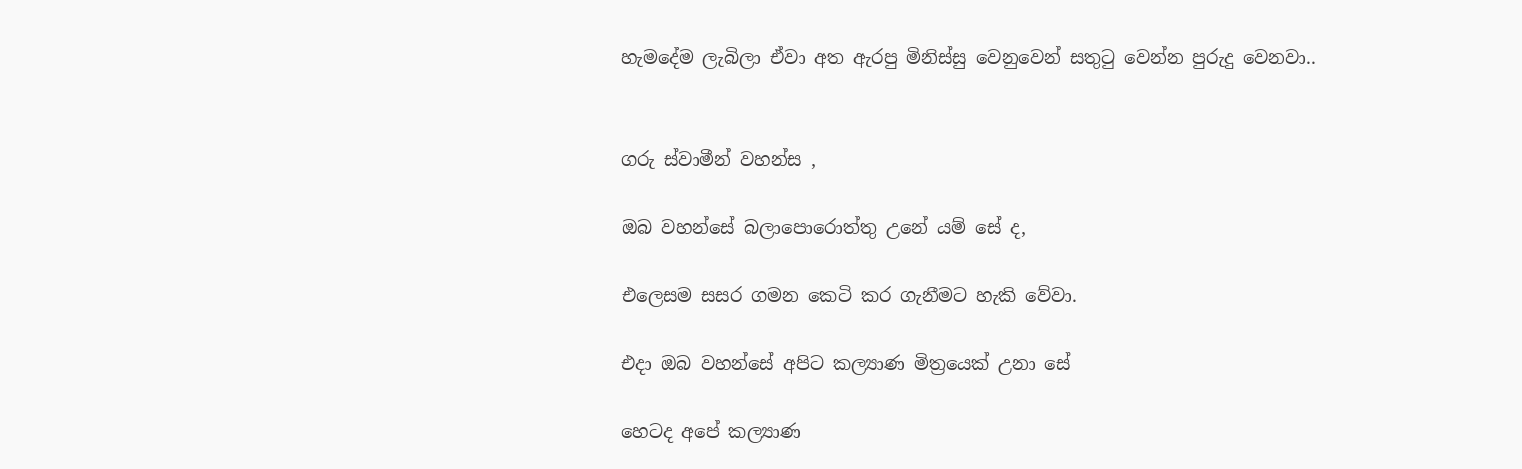හැමදේම ලැබිලා ඒවා අත ඇරපු මිනිස්සු වෙනුවෙන් සතුටු වෙන්න පුරුදු වෙනවා..


ගරු ස්වාමීන් වහන්ස ,

ඔබ වහන්සේ බලාපොරොත්තු උනේ යම් සේ ද,

එලෙසම සසර ගමන කෙටි කර ගැනීමට හැකි වේවා.

එදා ඔබ වහන්සේ අපිට කල්‍යාණ මිත්‍රයෙක් උනා සේ

හෙටද අපේ කල්‍යාණ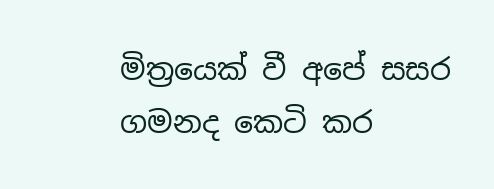මිත්‍රයෙක් වී අපේ සසර ගමනද කෙටි කර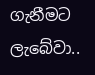ගැනීමට ලැබේවා..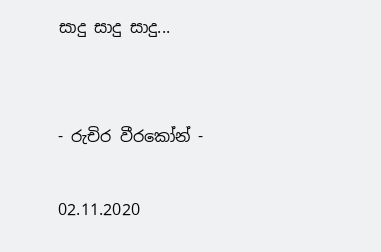සාදු සාදු සාදු...


- රුචිර වීරකෝන් -

02.11.2020